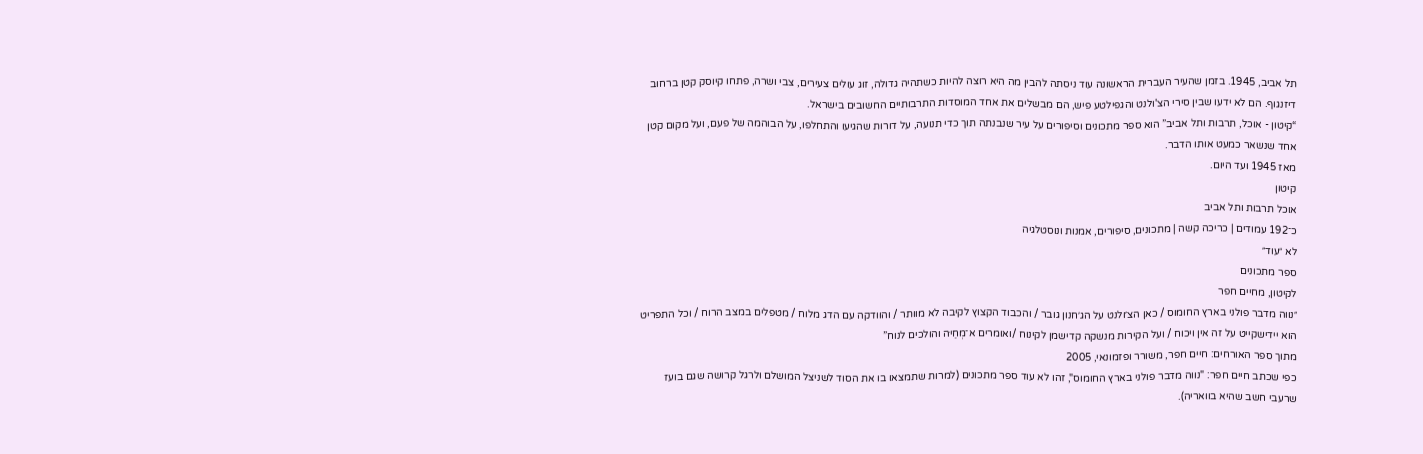תל אביב, 1945. בזמן שהעיר העברית הראשונה עוד ניסתה להבין מה היא רוצה להיות כשתהיה גדולה, זוג עולים צעירים, צבי ושרה, פתחו קיוסק קטן ברחוב דיזנגוף. הם לא ידעו שבין סירי הצ'ולנט והגפילטע פיש, הם מבשלים את אחד המוסדות התרבותיים החשובים בישראל.
“קיטון - אוכל, תרבות ותל אביב” הוא ספר מתכונים וסיפורים על עיר שנבנתה תוך כדי תנועה, על דורות שהגיעו והתחלפו, על הבוהמה של פעם, ועל מקום קטן אחד שנשאר כמעט אותו הדבר.
מאז 1945 ועד היום.
קיטון
אוכל תרבות ותל אביב
כ־192 עמודים | כריכה קשה | מתכונים, סיפורים, אמנות ונוסטלגיה
לא ״עוד״
ספר מתכונים
לקיטון, מחיים חפר
״נווה מדבר פולני בארץ החומוס / כאן הצ׳ולנט על הג׳חנון גובר / והכבוד הקצוץ לקיבה לא מוותר / והוודקה עם הדג מלוח / מטפלים במצב הרוח / וכל התפריט הוא יידישקייט על זה אין ויכוח / ועל הקירות מנשקה קדישמן לקינוח /ואומרים א־מְחַיּה והולכים לנוח”
מתוך ספר האורחים: חיים חפר, משורר ופזמונאי, 2005
כפי שכתב חיים חפר: "נווה מדבר פולני בארץ החומוס", זהו לא עוד ספר מתכונים (למרות שתמצאו בו את הסוד לשניצל המושלם ולרגל קרושה שגם בועז שרעבי חשב שהיא בוואריה).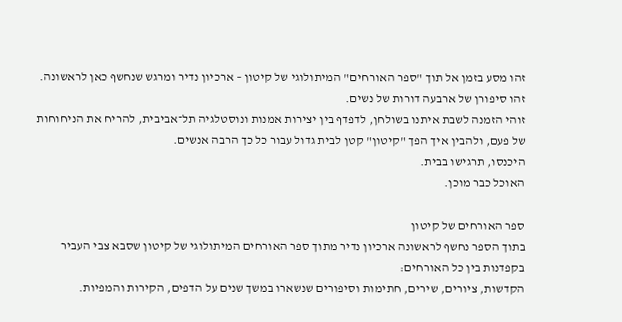זהו מסע בזמן אל תוך "ספר האורחים" המיתולוגי של קיטון – ארכיון נדיר ומרגש שנחשף כאן לראשונה.
זהו סיפורן של ארבעה דורות של נשים.
זוהי הזמנה לשבת איתנו בשולחן, לדפדף בין יצירות אמנות ונוסטלגיה תל־אביבית, להריח את הניחוחות של פעם, ולהבין איך הפך "קיטון" קטן לבית גדול עבור כל כך הרבה אנשים.
היכנסו, תרגישו בבית.
האוכל כבר מוכן.

ספר האורחים של קיטון
בתוך הספר נחשף לראשונה ארכיון נדיר מתוך ספר האורחים המיתולוגי של קיטון שסבא צבי העביר בקפדנות בין כל האורחים:
הקדשות, ציורים, שירים, חתימות וסיפורים שנשארו במשך שנים על הדפים, הקירות והמפיות.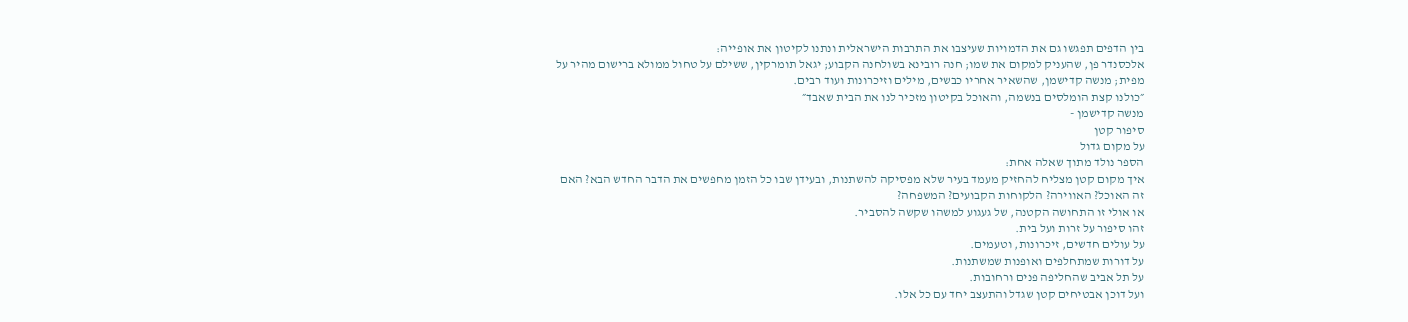בין הדפים תפגשו גם את הדמויות שעיצבו את התרבות הישראלית ונתנו לקיטון את אופייה:
אלכסנדר פן, שהעניק למקום את שמו; חנה רובינא בשולחנה הקבוע; יגאל תומרקין, ששילם על טחול ממולא ברישום מהיר על מפית; מנשה קדישמן, שהשאיר אחריו כבשים, מילים וזיכרונות ועוד רבים.
״כולנו קצת הומלסים בנשמה, והאוכל בקיטון מזכיר לנו את הבית שאבד״
מנשה קדישמן -
סיפור קטן
על מקום גדול
הספר נולד מתוך שאלה אחת:
איך מקום קטן מצליח להחזיק מעמד בעיר שלא מפסיקה להשתנות, ובעידן שבו כל הזמן מחפשים את הדבר החדש הבא? האם זה האוכל? האווירה? הלקוחות הקבועים? המשפחה?
או אולי זו התחושה הקטנה, של געגוע למשהו שקשה להסביר.
זהו סיפור על זרות ועל בית.
על עולים חדשים, זיכרונות, וטעמים.
על דורות שמתחלפים ואופנות שמשתנות.
על תל אביב שהחליפה פנים ורחובות.
ועל דוכן אבטיחים קטן שגדל והתעצב יחד עם כל אלו.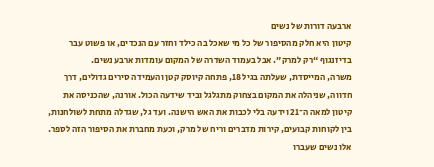ארבעה דורות של נשים
קיטון היא חלק מהסיפור של כל מי שאכל בה כילד וחזר עם הנכדים, או פשוט עבר בדיזנגוף “רק למרק”. אבל בעמוד השדרה של המקום עומדות ארבע נשים.
משרה, המייסדת, שעלתה בגיל 18, פתחה קיוסק קטן והעמידה סירים גדולים, דרך חדווה, שניהלה את המקום בצחוק מתגלגל וביד שידעה הכול. אורנה, שהכניסה את קיטון למאה ה־21 וידעה בלי לכבות את האש הישנה. ועד גל, שגדלה מתחת לשולחנות, בין לקוחות קבועים, קירות מדברים וריח של מרק, וכעת מחברת את הסיפור הזה לספר.
אלו נשים שעברו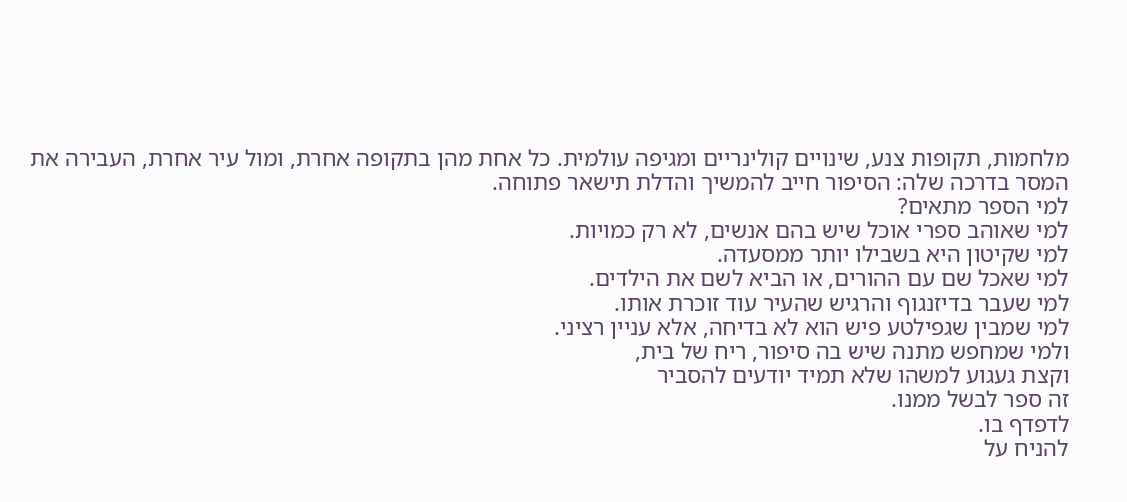מלחמות, תקופות צנע, שינויים קולינריים ומגיפה עולמית. כל אחת מהן בתקופה אחרת, ומול עיר אחרת, העבירה את המסר בדרכה שלה: הסיפור חייב להמשיך והדלת תישאר פתוחה.
למי הספר מתאים?
למי שאוהב ספרי אוכל שיש בהם אנשים, לא רק כמויות.
למי שקיטון היא בשבילו יותר ממסעדה.
למי שאכל שם עם ההורים, או הביא לשם את הילדים.
למי שעבר בדיזנגוף והרגיש שהעיר עוד זוכרת אותו.
למי שמבין שגפילטע פיש הוא לא בדיחה, אלא עניין רציני.
ולמי שמחפש מתנה שיש בה סיפור, ריח של בית,
וקצת געגוע למשהו שלא תמיד יודעים להסביר
זה ספר לבשל ממנו.
לדפדף בו.
להניח על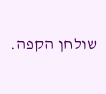שולחן הקפה.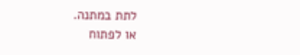לתת במתנה.
או לפתוח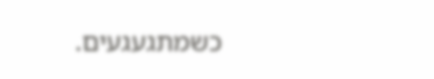כשמתגעגעים.